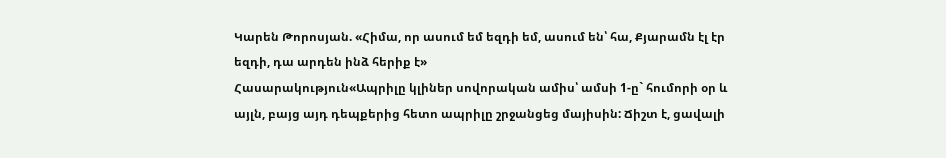Կարեն Թորոսյան. «Հիմա, որ ասում եմ եզդի եմ, ասում են՝ հա, Քյարամն էլ էր եզդի, դա արդեն ինձ հերիք է»
Հասարակություն«Ապրիլը կլիներ սովորական ամիս՝ ամսի 1-ը` հումորի օր և այլն, բայց այդ դեպքերից հետո ապրիլը շրջանցեց մայիսին: Ճիշտ է, ցավալի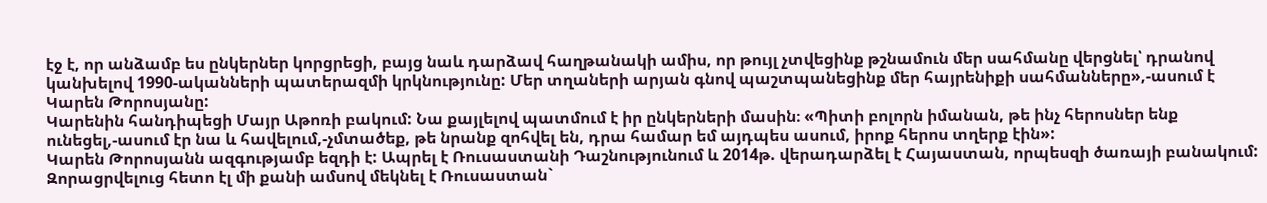էջ է, որ անձամբ ես ընկերներ կորցրեցի, բայց նաև դարձավ հաղթանակի ամիս, որ թույլ չտվեցինք թշնամուն մեր սահմանը վերցնել՝ դրանով կանխելով 1990-ականների պատերազմի կրկնությունը: Մեր տղաների արյան գնով պաշտպանեցինք մեր հայրենիքի սահմանները»,-ասում է Կարեն Թորոսյանը:
Կարենին հանդիպեցի Մայր Աթոռի բակում: Նա քայլելով պատմում է իր ընկերների մասին։ «Պիտի բոլորն իմանան, թե ինչ հերոսներ ենք ունեցել,-ասում էր նա և հավելում,-չմտածեք, թե նրանք զոհվել են, դրա համար եմ այդպես ասում, իրոք հերոս տղերք էին»:
Կարեն Թորոսյանն ազգությամբ եզդի է: Ապրել է Ռուսաստանի Դաշնությունում և 2014թ. վերադարձել է Հայաստան, որպեսզի ծառայի բանակում: Զորացրվելուց հետո էլ մի քանի ամսով մեկնել է Ռուսաստան`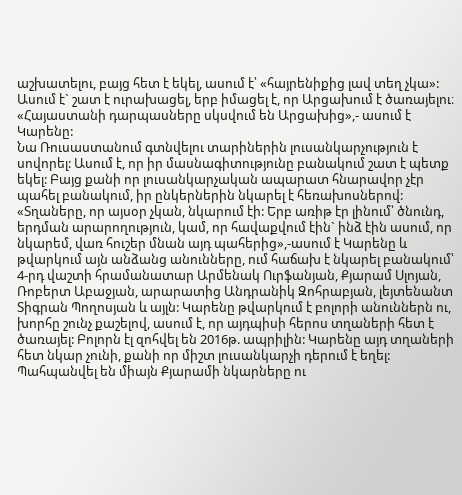աշխատելու, բայց հետ է եկել, ասում է՝ «հայրենիքից լավ տեղ չկա»:
Ասում է` շատ է ուրախացել, երբ իմացել է, որ Արցախում է ծառայելու։ «Հայաստանի դարպասները սկսվում են Արցախից»,- ասում է Կարենը:
Նա Ռուսաստանում գտնվելու տարիներին լուսանկարչություն է սովորել: Ասում է, որ իր մասնագիտությունը բանակում շատ է պետք եկել: Բայց քանի որ լուսանկարչական ապարատ հնարավոր չէր պահել բանակում, իր ընկերներին նկարել է հեռախոսներով:
«Տղաները, որ այսօր չկան, նկարում էի: Երբ առիթ էր լինում՝ ծնունդ, երդման արարողություն, կամ, որ հավաքվում էին` ինձ էին ասում, որ նկարեմ, վառ հուշեր մնան այդ պահերից»,-ասում է Կարենը և թվարկում այն անձանց անունները, ում հաճախ է նկարել բանակում՝ 4-րդ վաշտի հրամանատար Արմենակ Ուրֆանյան, Քյարամ Սլոյան, Ռոբերտ Աբաջյան, արարատից Անդրանիկ Զոհրաբյան, լեյտենանտ Տիգրան Պողոսյան և այլն: Կարենը թվարկում է բոլորի անուններն ու, խորհը շունչ քաշելով, ասում է, որ այդպիսի հերոս տղաների հետ է ծառայել: Բոլորն էլ զոհվել են 2016թ. ապրիլին: Կարենը այդ տղաների հետ նկար չունի, քանի որ միշտ լուսանկարչի դերում է եղել:
Պահպանվել են միայն Քյարամի նկարները ու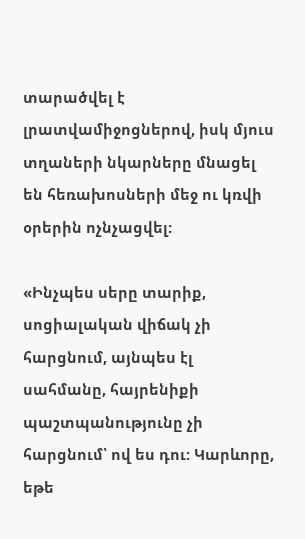տարածվել է լրատվամիջոցներով, իսկ մյուս տղաների նկարները մնացել են հեռախոսների մեջ ու կռվի օրերին ոչնչացվել:

«Ինչպես սերը տարիք, սոցիալական վիճակ չի հարցնում, այնպես էլ սահմանը, հայրենիքի պաշտպանությունը չի հարցնում՝ ով ես դու: Կարևորը, եթե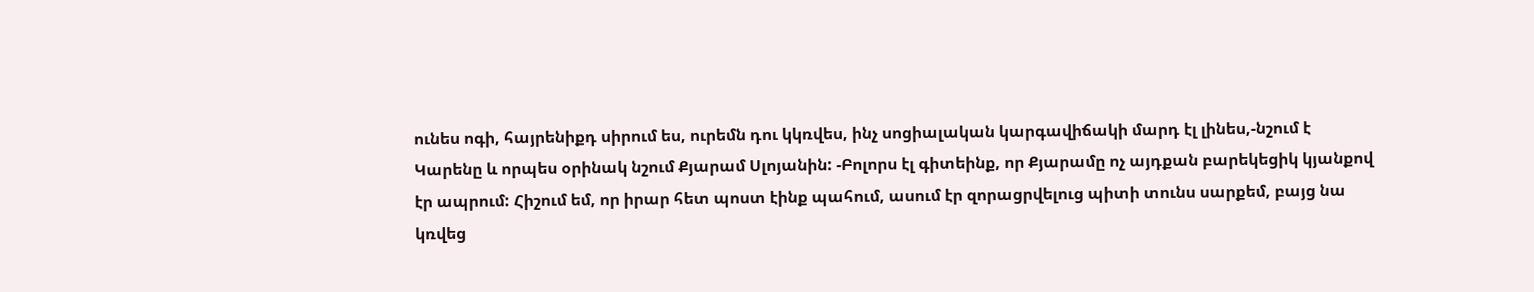ունես ոգի, հայրենիքդ սիրում ես, ուրեմն դու կկռվես, ինչ սոցիալական կարգավիճակի մարդ էլ լինես,-նշում է Կարենը և որպես օրինակ նշում Քյարամ Սլոյանին: -Բոլորս էլ գիտեինք, որ Քյարամը ոչ այդքան բարեկեցիկ կյանքով էր ապրում: Հիշում եմ, որ իրար հետ պոստ էինք պահում, ասում էր զորացրվելուց պիտի տունս սարքեմ, բայց նա կռվեց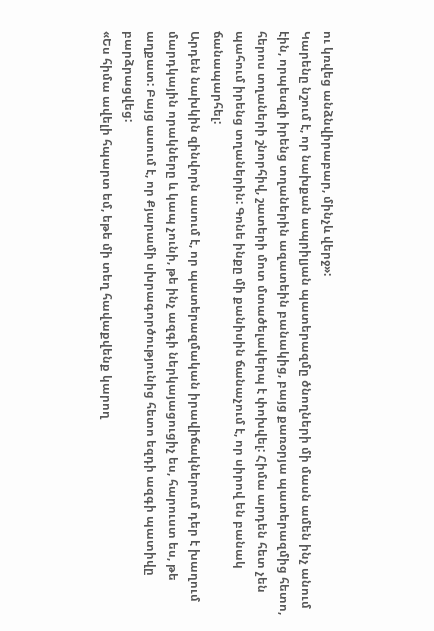ու կռվեց անձնվիրաբար, մինչև վերջ»:
Կարենը նշում է, որ նախքան ապրիլյան պատերազմը ծնողների մի մասն ամեն ինչ անում էին, որպեսզի իրենց տղաներին ազատեին բանակից, բայց քառօրյա պատերազմից հետո, հերոս տղաների շնորհիվ, շատերի մոտ մտածելակերպ է փոխվել: Հիմա արդեն հետ չեն պահում իրենց տղաներին: Գոնե ինքը մի քանիսին ճանաչում է, որ սիրով են բանակ ճանապարհել:
Արդեն նախկին զինվորն ասում է, որ պատերազմական իրավիճակներում դեր է խաղում մարդկային որակները և կապ չունի, թե ինչ ազգի ներկայացուցիչ ես, հարուստ ես, թե աղքատ: Բայց ասում է, որ Քյարամի սխրագործությունից հետո եզդի ազգի պատիվը բարձրացվեց:
«Ես հիմա ավելի հպարտ եմ, եթե մի տեղ հավաքվենք կարող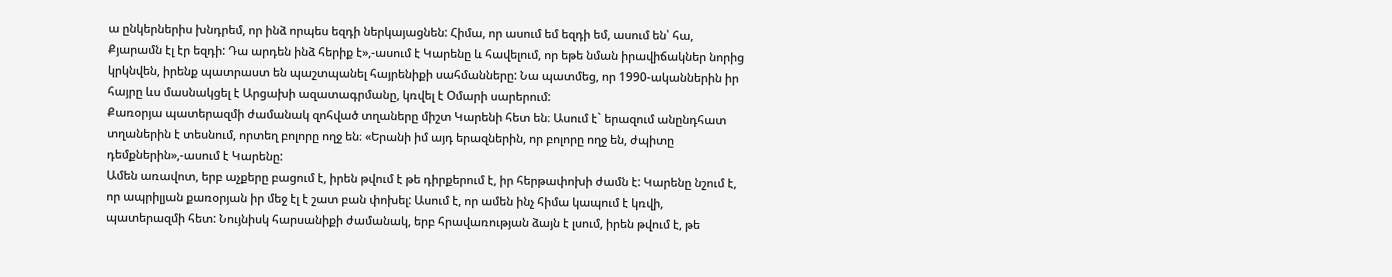ա ընկերներիս խնդրեմ, որ ինձ որպես եզդի ներկայացնեն: Հիմա, որ ասում եմ եզդի եմ, ասում են՝ հա, Քյարամն էլ էր եզդի: Դա արդեն ինձ հերիք է»,-ասում է Կարենը և հավելում, որ եթե նման իրավիճակներ նորից կրկնվեն, իրենք պատրաստ են պաշտպանել հայրենիքի սահմանները: Նա պատմեց, որ 1990-ականներին իր հայրը ևս մասնակցել է Արցախի ազատագրմանը, կռվել է Օմարի սարերում:
Քառօրյա պատերազմի ժամանակ զոհված տղաները միշտ Կարենի հետ են։ Ասում է` երազում անընդհատ տղաներին է տեսնում, որտեղ բոլորը ողջ են։ «Երանի իմ այդ երազներին, որ բոլորը ողջ են, ժպիտը դեմքներին»,-ասում է Կարենը:
Ամեն առավոտ, երբ աչքերը բացում է, իրեն թվում է թե դիրքերում է, իր հերթափոխի ժամն է: Կարենը նշում է, որ ապրիլյան քառօրյան իր մեջ էլ է շատ բան փոխել: Ասում է, որ ամեն ինչ հիմա կապում է կռվի, պատերազմի հետ: Նույնիսկ հարսանիքի ժամանակ, երբ հրավառության ձայն է լսում, իրեն թվում է, թե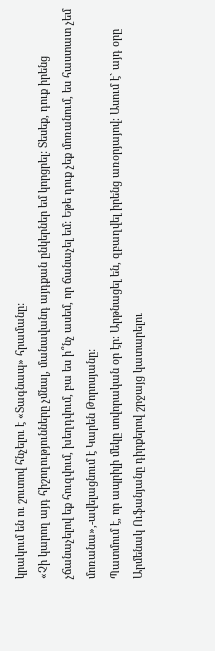կրակում են ու շուտով հնչելու է «Տագնապ» հրամանը:
«Չի կարող այդ հիշողությունները չմնալ, մանավանդ այդքան ընկերներ եմ կորցրել: Տեսեք, դուք իրենց չճանաչելով եք հուզվում, խեղդվում, բա ես ի՞նչ ասեմ, որ ճանաչել եմ: Եթե դուք չեք մոռանում, ես հաստատ չեմ մոռանա»,-ավելացնում է Կարեն Թորոսյանը:
Պատմում է, որ ապրիլի մեկը սովորական օր էր։ Արթնացել են, զբաղվել իրենց առօրյայով։ Ասում է` այդ օրը Արմենակ Ուֆանյանը դիրքերով շրջայց կատարելու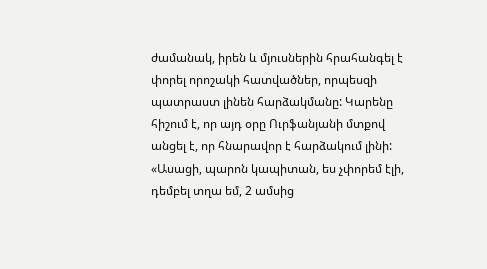ժամանակ, իրեն և մյուսներին հրահանգել է փորել որոշակի հատվածներ, որպեսզի պատրաստ լինեն հարձակմանը: Կարենը հիշում է, որ այդ օրը Ուրֆանյանի մտքով անցել է, որ հնարավոր է հարձակում լինի:
«Ասացի, պարոն կապիտան, ես չփորեմ էլի, դեմբել տղա եմ, 2 ամսից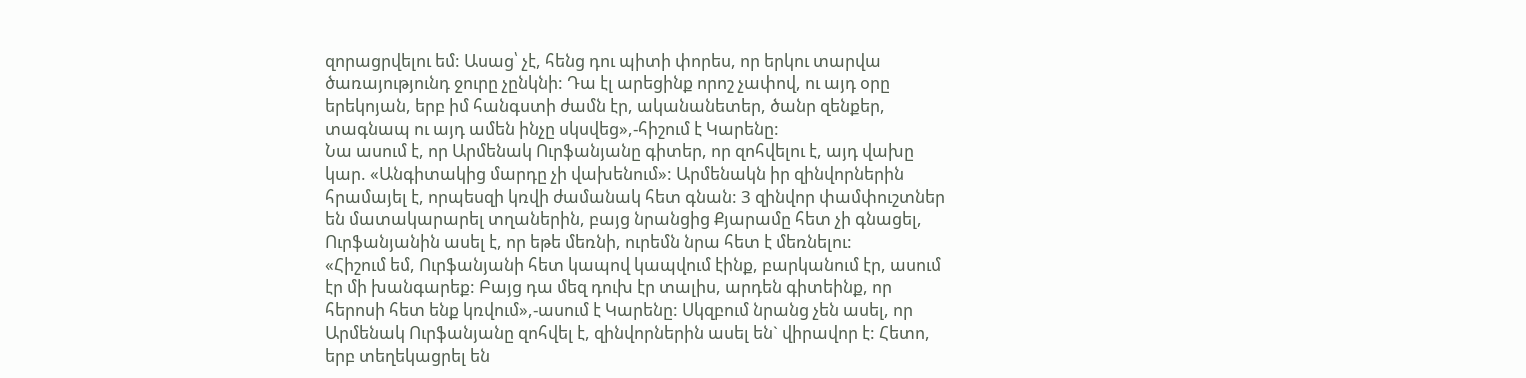զորացրվելու եմ: Ասաց՝ չէ, հենց դու պիտի փորես, որ երկու տարվա ծառայությունդ ջուրը չընկնի: Դա էլ արեցինք որոշ չափով, ու այդ օրը երեկոյան, երբ իմ հանգստի ժամն էր, ականանետեր, ծանր զենքեր, տագնապ ու այդ ամեն ինչը սկսվեց»,-հիշում է Կարենը:
Նա ասում է, որ Արմենակ Ուրֆանյանը գիտեր, որ զոհվելու է, այդ վախը կար. «Անգիտակից մարդը չի վախենում»: Արմենակն իր զինվորներին հրամայել է, որպեսզի կռվի ժամանակ հետ գնան: 3 զինվոր փամփուշտներ են մատակարարել տղաներին, բայց նրանցից Քյարամը հետ չի գնացել, Ուրֆանյանին ասել է, որ եթե մեռնի, ուրեմն նրա հետ է մեռնելու:
«Հիշում եմ, Ուրֆանյանի հետ կապով կապվում էինք, բարկանում էր, ասում էր մի խանգարեք: Բայց դա մեզ դուխ էր տալիս, արդեն գիտեինք, որ հերոսի հետ ենք կռվում»,-ասում է Կարենը: Սկզբում նրանց չեն ասել, որ Արմենակ Ուրֆանյանը զոհվել է, զինվորներին ասել են` վիրավոր է: Հետո, երբ տեղեկացրել են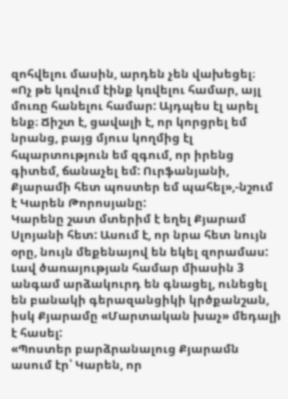զոհվելու մասին, արդեն չեն վախեցել։
«Ոչ թե կռվում էինք կռվելու համար, այլ մուռը հանելու համար: Այդպես էլ արել ենք։ Ճիշտ է, ցավալի է, որ կորցրել եմ նրանց, բայց մյուս կողմից էլ հպարտություն եմ զգում, որ իրենց գիտեմ, ճանաչել եմ: Ուրֆանյանի, Քյարամի հետ պոստեր եմ պահել»,-նշում է Կարեն Թորոսյանը:
Կարենը շատ մտերիմ է եղել Քյարամ Սլոյանի հետ: Ասում է, որ նրա հետ նույն օրը, նույն մեքենայով են եկել զորամաս: Լավ ծառայության համար միասին 3 անգամ արձակուրդ են գնացել, ունեցել են բանակի գերազանցիկի կրծքանշան, իսկ Քյարամը «Մարտական խաչ» մեդալի է հասել:
«Պոստեր բարձրանալուց Քյարամն ասում էր՝ Կարեն, որ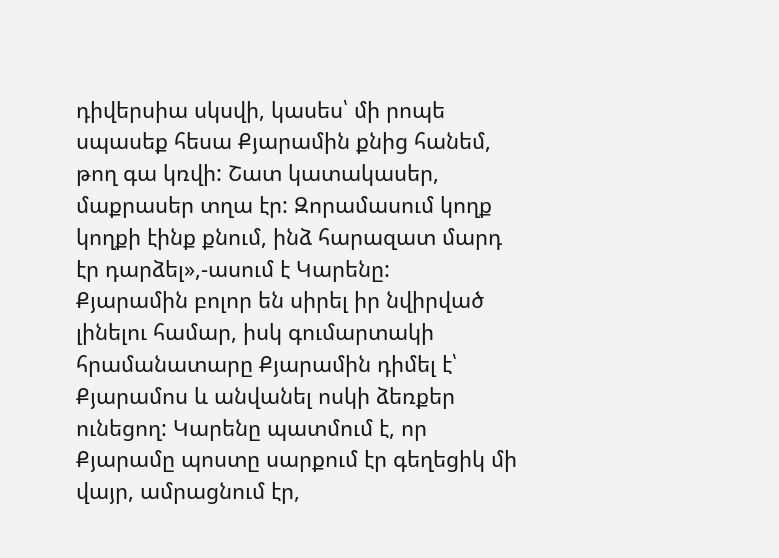դիվերսիա սկսվի, կասես՝ մի րոպե սպասեք հեսա Քյարամին քնից հանեմ, թող գա կռվի: Շատ կատակասեր, մաքրասեր տղա էր: Զորամասում կողք կողքի էինք քնում, ինձ հարազատ մարդ էր դարձել»,-ասում է Կարենը:
Քյարամին բոլոր են սիրել իր նվիրված լինելու համար, իսկ գումարտակի հրամանատարը Քյարամին դիմել է՝ Քյարամոս և անվանել ոսկի ձեռքեր ունեցող: Կարենը պատմում է, որ Քյարամը պոստը սարքում էր գեղեցիկ մի վայր, ամրացնում էր,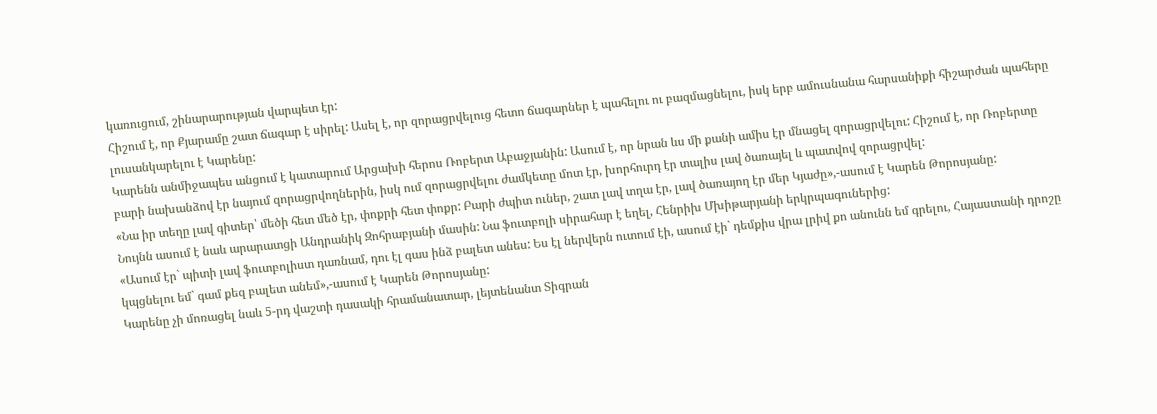կառուցում, շինարարության վարպետ էր:
Հիշում է, որ Քյարամը շատ ճագար է սիրել: Ասել է, որ զորացրվելուց հետո ճագարներ է պահելու ու բազմացնելու, իսկ երբ ամուսնանա հարսանիքի հիշարժան պահերը լուսանկարելու է Կարենը:
Կարենն անմիջապես անցում է կատարում Արցախի հերոս Ռոբերտ Աբաջյանին: Ասում է, որ նրան ևս մի քանի ամիս էր մնացել զորացրվելու: Հիշում է, որ Ռոբերտը բարի նախանձով էր նայում զորացրվողներին, իսկ ում զորացրվելու ժամկետը մոտ էր, խորհուրդ էր տալիս լավ ծառայել և պատվով զորացրվել:
«Նա իր տեղը լավ գիտեր՝ մեծի հետ մեծ էր, փոքրի հետ փոքր: Բարի ժպիտ ուներ, շատ լավ տղա էր, լավ ծառայող էր մեր Կյաժը»,-ասում է Կարեն Թորոսյանը:
Նույնն ասում է նաև արարատցի Անդրանիկ Զոհրաբյանի մասին: Նա ֆուտբոլի սիրահար է եղել, Հենրիխ Մխիթարյանի երկրպագուներից:
«Ասում էր` պիտի լավ ֆուտբոլիստ դառնամ, դու էլ գաս ինձ բալետ անես: Ես էլ ներվերն ուտում էի, ասում էի` դեմքիս վրա լրիվ քո անունն եմ գրելու, Հայաստանի դրոշը կպցնելու եմ` գամ քեզ բալետ անեմ»,-ասում է Կարեն Թորոսյանը:
Կարենը չի մոռացել նաև 5-րդ վաշտի դասակի հրամանատար, լեյտենանտ Տիգրան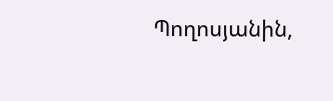Պողոսյանին,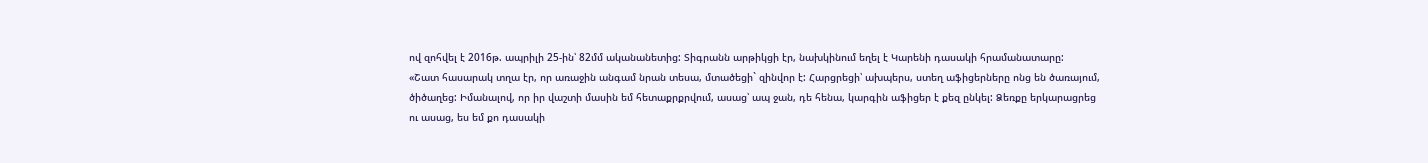ով զոհվել է 2016թ. ապրիլի 25-ին՝ 82մմ ականանետից: Տիգրանն արթիկցի էր, նախկինում եղել է Կարենի դասակի հրամանատարը:
«Շատ հասարակ տղա էր, որ առաջին անգամ նրան տեսա, մտածեցի` զինվոր է: Հարցրեցի՝ ախպերս, ստեղ աֆիցերները ոնց են ծառայում, ծիծաղեց: Իմանալով, որ իր վաշտի մասին եմ հետաքրքրվում, ասաց՝ ապ ջան, դե հենա, կարգին աֆիցեր է քեզ ընկել: Ձեռքը երկարացրեց ու ասաց, ես եմ քո դասակի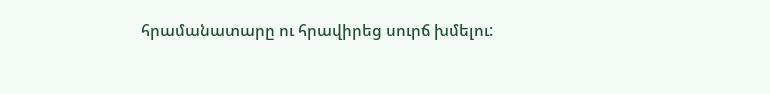հրամանատարը ու հրավիրեց սուրճ խմելու: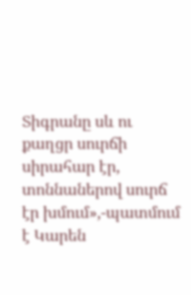Տիգրանը սև ու քաղցր սուրճի սիրահար էր, տոննաներով սուրճ էր խմում»,-պատմում է Կարեն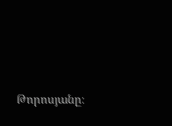Թորոսյանը։